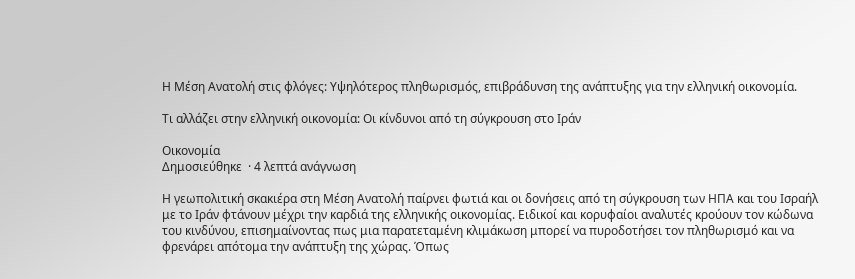Η Μέση Ανατολή στις φλόγες: Υψηλότερος πληθωρισμός, επιβράδυνση της ανάπτυξης για την ελληνική οικονομία.

Τι αλλάζει στην ελληνική οικονομία: Οι κίνδυνοι από τη σύγκρουση στο Ιράν

Οικονομία
Δημοσιεύθηκε  · 4 λεπτά ανάγνωση

Η γεωπολιτική σκακιέρα στη Μέση Ανατολή παίρνει φωτιά και οι δονήσεις από τη σύγκρουση των ΗΠΑ και του Ισραήλ με το Ιράν φτάνουν μέχρι την καρδιά της ελληνικής οικονομίας. Ειδικοί και κορυφαίοι αναλυτές κρούουν τον κώδωνα του κινδύνου, επισημαίνοντας πως μια παρατεταμένη κλιμάκωση μπορεί να πυροδοτήσει τον πληθωρισμό και να φρενάρει απότομα την ανάπτυξη της χώρας. Όπως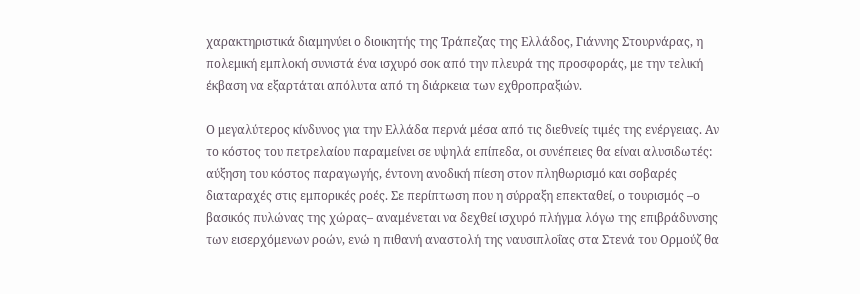χαρακτηριστικά διαμηνύει ο διοικητής της Τράπεζας της Ελλάδος, Γιάννης Στουρνάρας, η πολεμική εμπλοκή συνιστά ένα ισχυρό σοκ από την πλευρά της προσφοράς, με την τελική έκβαση να εξαρτάται απόλυτα από τη διάρκεια των εχθροπραξιών.

Ο μεγαλύτερος κίνδυνος για την Ελλάδα περνά μέσα από τις διεθνείς τιμές της ενέργειας. Αν το κόστος του πετρελαίου παραμείνει σε υψηλά επίπεδα, οι συνέπειες θα είναι αλυσιδωτές: αύξηση του κόστος παραγωγής, έντονη ανοδική πίεση στον πληθωρισμό και σοβαρές διαταραχές στις εμπορικές ροές. Σε περίπτωση που η σύρραξη επεκταθεί, ο τουρισμός –ο βασικός πυλώνας της χώρας– αναμένεται να δεχθεί ισχυρό πλήγμα λόγω της επιβράδυνσης των εισερχόμενων ροών, ενώ η πιθανή αναστολή της ναυσιπλοΐας στα Στενά του Ορμούζ θα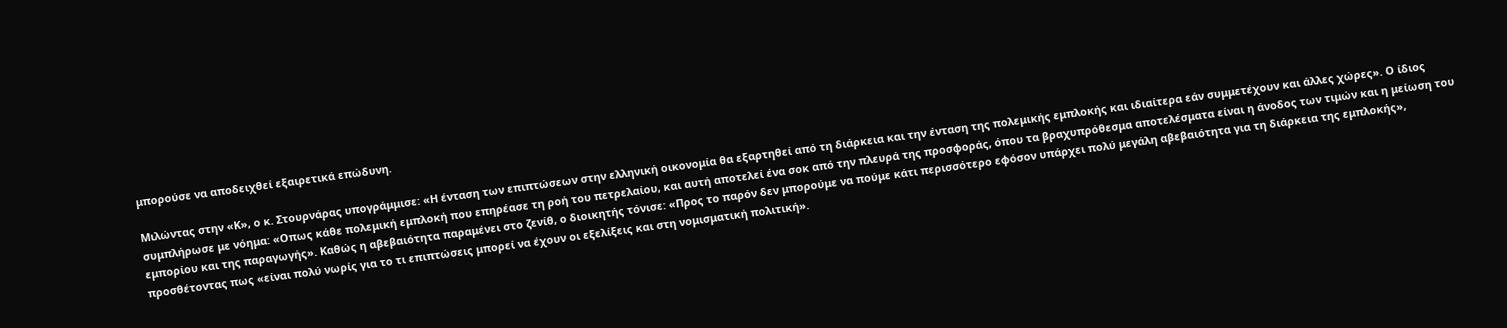μπορούσε να αποδειχθεί εξαιρετικά επώδυνη.

Μιλώντας στην «Κ», ο κ. Στουρνάρας υπογράμμισε: «Η ένταση των επιπτώσεων στην ελληνική οικονομία θα εξαρτηθεί από τη διάρκεια και την ένταση της πολεμικής εμπλοκής και ιδιαίτερα εάν συμμετέχουν και άλλες χώρες». Ο ίδιος συμπλήρωσε με νόημα: «Οπως κάθε πολεμική εμπλοκή που επηρέασε τη ροή του πετρελαίου, και αυτή αποτελεί ένα σοκ από την πλευρά της προσφοράς, όπου τα βραχυπρόθεσμα αποτελέσματα είναι η άνοδος των τιμών και η μείωση του εμπορίου και της παραγωγής». Καθώς η αβεβαιότητα παραμένει στο ζενίθ, ο διοικητής τόνισε: «Προς το παρόν δεν μπορούμε να πούμε κάτι περισσότερο εφόσον υπάρχει πολύ μεγάλη αβεβαιότητα για τη διάρκεια της εμπλοκής», προσθέτοντας πως «είναι πολύ νωρίς για το τι επιπτώσεις μπορεί να έχουν οι εξελίξεις και στη νομισματική πολιτική».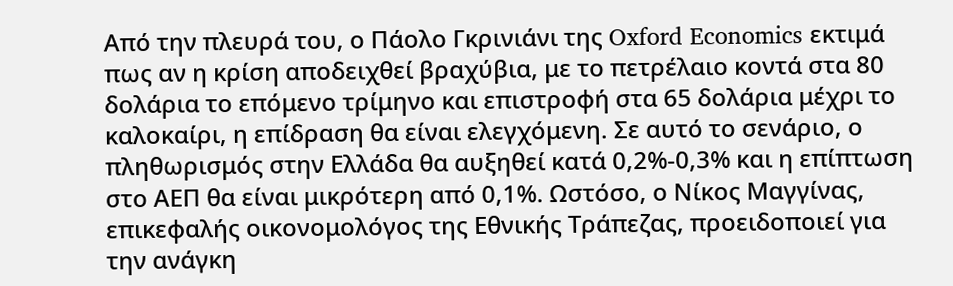Από την πλευρά του, ο Πάολο Γκρινιάνι της Oxford Economics εκτιμά πως αν η κρίση αποδειχθεί βραχύβια, με το πετρέλαιο κοντά στα 80 δολάρια το επόμενο τρίμηνο και επιστροφή στα 65 δολάρια μέχρι το καλοκαίρι, η επίδραση θα είναι ελεγχόμενη. Σε αυτό το σενάριο, ο πληθωρισμός στην Ελλάδα θα αυξηθεί κατά 0,2%-0,3% και η επίπτωση στο ΑΕΠ θα είναι μικρότερη από 0,1%. Ωστόσο, ο Νίκος Μαγγίνας, επικεφαλής οικονομολόγος της Εθνικής Τράπεζας, προειδοποιεί για την ανάγκη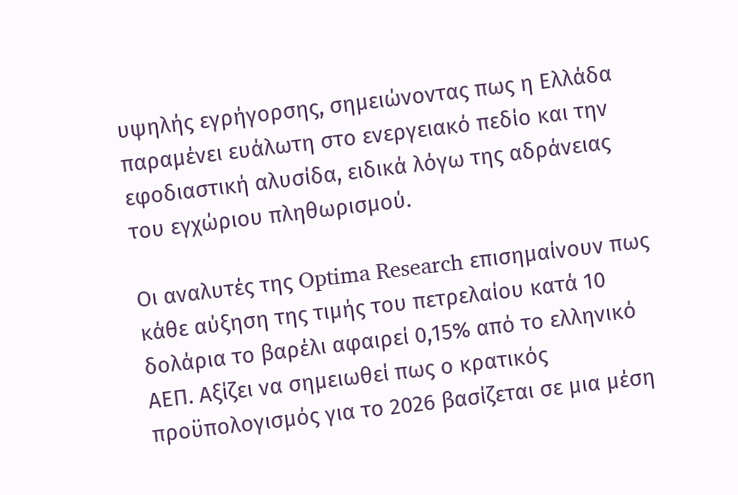υψηλής εγρήγορσης, σημειώνοντας πως η Ελλάδα παραμένει ευάλωτη στο ενεργειακό πεδίο και την εφοδιαστική αλυσίδα, ειδικά λόγω της αδράνειας του εγχώριου πληθωρισμού.

Οι αναλυτές της Optima Research επισημαίνουν πως κάθε αύξηση της τιμής του πετρελαίου κατά 10 δολάρια το βαρέλι αφαιρεί 0,15% από το ελληνικό ΑΕΠ. Αξίζει να σημειωθεί πως ο κρατικός προϋπολογισμός για το 2026 βασίζεται σε μια μέση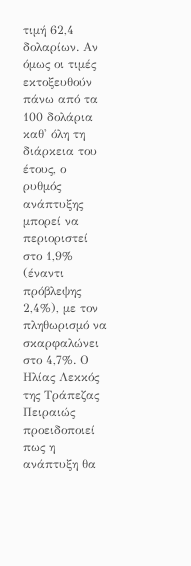τιμή 62,4 δολαρίων. Αν όμως οι τιμές εκτοξευθούν πάνω από τα 100 δολάρια καθ' όλη τη διάρκεια του έτους, ο ρυθμός ανάπτυξης μπορεί να περιοριστεί στο 1,9% (έναντι πρόβλεψης 2,4%), με τον πληθωρισμό να σκαρφαλώνει στο 4,7%. Ο Ηλίας Λεκκός της Τράπεζας Πειραιώς προειδοποιεί πως η ανάπτυξη θα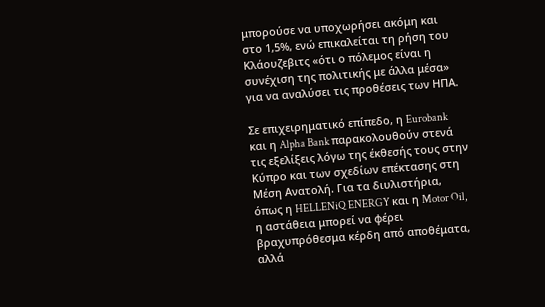μπορούσε να υποχωρήσει ακόμη και στο 1,5%, ενώ επικαλείται τη ρήση του Κλάουζεβιτς «ότι ο πόλεμος είναι η συνέχιση της πολιτικής με άλλα μέσα» για να αναλύσει τις προθέσεις των ΗΠΑ.

Σε επιχειρηματικό επίπεδο, η Eurobank και η Alpha Bank παρακολουθούν στενά τις εξελίξεις λόγω της έκθεσής τους στην Κύπρο και των σχεδίων επέκτασης στη Μέση Ανατολή. Για τα διυλιστήρια, όπως η HELLENiQ ENERGY και η Motor Oil, η αστάθεια μπορεί να φέρει βραχυπρόθεσμα κέρδη από αποθέματα, αλλά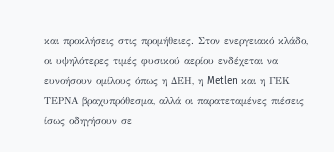και προκλήσεις στις προμήθειες. Στον ενεργειακό κλάδο, οι υψηλότερες τιμές φυσικού αερίου ενδέχεται να ευνοήσουν ομίλους όπως η ΔΕΗ, η Metlen και η ΓΕΚ ΤΕΡΝΑ βραχυπρόθεσμα, αλλά οι παρατεταμένες πιέσεις ίσως οδηγήσουν σε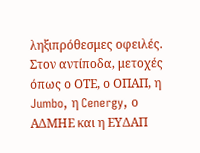ληξιπρόθεσμες οφειλές. Στον αντίποδα, μετοχές όπως ο ΟΤΕ, ο ΟΠΑΠ, η Jumbo, η Cenergy, ο ΑΔΜΗΕ και η ΕΥΔΑΠ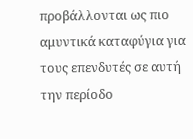προβάλλονται ως πιο αμυντικά καταφύγια για τους επενδυτές σε αυτή την περίοδο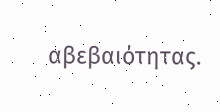αβεβαιότητας.